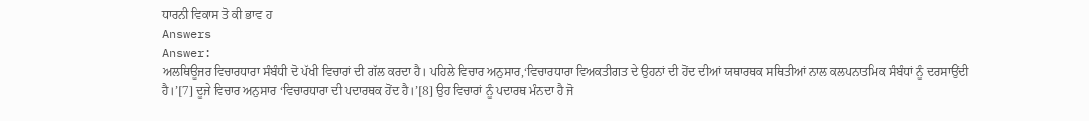ਧਾਰਨੀ ਵਿਕਾਸ ਤੋ ਕੀ ਭਾਵ ਹ
Answers
Answer:
ਅਲਥਿਊਜਰ ਵਿਚਾਰਧਾਰਾ ਸੰਬੰਧੀ ਦੋ ਪੱਖੀ ਵਿਚਾਰਾਂ ਦੀ ਗੱਲ ਕਰਦਾ ਹੈ। ਪਹਿਲੇ ਵਿਚਾਰ ਅਨੁਸਾਰ,‘ਵਿਚਾਰਧਾਰਾ ਵਿਅਕਤੀਗਤ ਦੇ ਉਹਨਾਂ ਦੀ ਹੋਂਦ ਦੀਆਂ ਯਥਾਰਥਕ ਸਥਿਤੀਆਂ ਨਾਲ ਕਲਪਨਾਤਮਿਕ ਸੰਬੰਧਾਂ ਨੂੰ ਦਰਸਾਉਂਦੀ ਹੈ।’[7] ਦੂਜੇ ਵਿਚਾਰ ਅਨੁਸਾਰ ‘ਵਿਚਾਰਧਾਰਾ ਦੀ ਪਦਾਰਥਕ ਹੋਂਦ ਹੈ।’[8] ਉਹ ਵਿਚਾਰਾਂ ਨੂੰ ਪਦਾਰਥ ਮੰਨਦਾ ਹੈ ਜੋ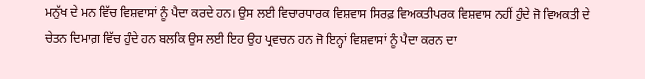ਮਨੁੱਖ ਦੇ ਮਨ ਵਿੱਚ ਵਿਸ਼ਵਾਸਾਂ ਨੂੰ ਪੈਦਾ ਕਰਦੇ ਹਨ। ਉਸ ਲਈ ਵਿਚਾਰਧਾਰਕ ਵਿਸ਼ਵਾਸ ਸਿਰਫ਼ ਵਿਅਕਤੀਪਰਕ ਵਿਸ਼ਵਾਸ ਨਹੀਂ ਹੁੰਦੇ ਜੋ ਵਿਅਕਤੀ ਦੇ ਚੇਤਨ ਦਿਮਾਗ਼ ਵਿੱਚ ਹੁੰਦੇ ਹਨ ਬਲਕਿ ਉਸ ਲਈ ਇਹ ਉਹ ਪ੍ਰਵਚਨ ਹਨ ਜੋ ਇਨ੍ਹਾਂ ਵਿਸ਼ਵਾਸਾਂ ਨੂੰ ਪੈਦਾ ਕਰਨ ਦਾ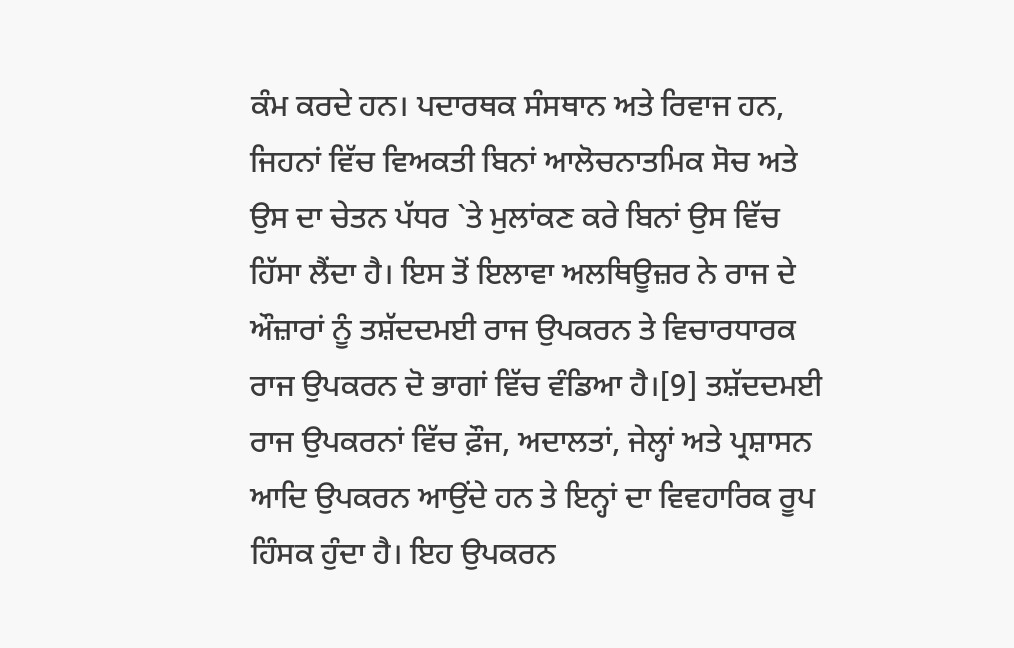ਕੰਮ ਕਰਦੇ ਹਨ। ਪਦਾਰਥਕ ਸੰਸਥਾਨ ਅਤੇ ਰਿਵਾਜ ਹਨ, ਜਿਹਨਾਂ ਵਿੱਚ ਵਿਅਕਤੀ ਬਿਨਾਂ ਆਲੋਚਨਾਤਮਿਕ ਸੋਚ ਅਤੇ ਉਸ ਦਾ ਚੇਤਨ ਪੱਧਰ `ਤੇ ਮੁਲਾਂਕਣ ਕਰੇ ਬਿਨਾਂ ਉਸ ਵਿੱਚ ਹਿੱਸਾ ਲੈਂਦਾ ਹੈ। ਇਸ ਤੋਂ ਇਲਾਵਾ ਅਲਥਿਊਜ਼ਰ ਨੇ ਰਾਜ ਦੇ ਔਜ਼ਾਰਾਂ ਨੂੰ ਤਸ਼ੱਦਦਮਈ ਰਾਜ ਉਪਕਰਨ ਤੇ ਵਿਚਾਰਧਾਰਕ ਰਾਜ ਉਪਕਰਨ ਦੋ ਭਾਗਾਂ ਵਿੱਚ ਵੰਡਿਆ ਹੈ।[9] ਤਸ਼ੱਦਦਮਈ ਰਾਜ ਉਪਕਰਨਾਂ ਵਿੱਚ ਫ਼ੌਜ, ਅਦਾਲਤਾਂ, ਜੇਲ੍ਹਾਂ ਅਤੇ ਪ੍ਰਸ਼ਾਸਨ ਆਦਿ ਉਪਕਰਨ ਆਉਂਦੇ ਹਨ ਤੇ ਇਨ੍ਹਾਂ ਦਾ ਵਿਵਹਾਰਿਕ ਰੂਪ ਹਿੰਸਕ ਹੁੰਦਾ ਹੈ। ਇਹ ਉਪਕਰਨ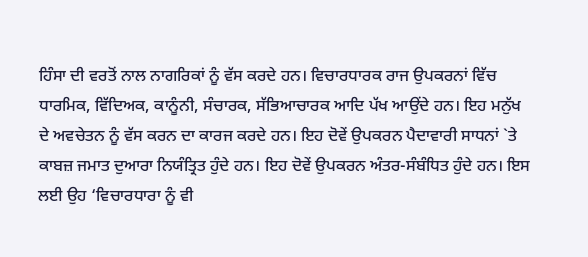ਹਿੰਸਾ ਦੀ ਵਰਤੋਂ ਨਾਲ ਨਾਗਰਿਕਾਂ ਨੂੰ ਵੱਸ ਕਰਦੇ ਹਨ। ਵਿਚਾਰਧਾਰਕ ਰਾਜ ਉਪਕਰਨਾਂ ਵਿੱਚ ਧਾਰਮਿਕ, ਵਿੱਦਿਅਕ, ਕਾਨੂੰਨੀ, ਸੰਚਾਰਕ, ਸੱਭਿਆਚਾਰਕ ਆਦਿ ਪੱਖ ਆਉਂਦੇ ਹਨ। ਇਹ ਮਨੁੱਖ ਦੇ ਅਵਚੇਤਨ ਨੂੰ ਵੱਸ ਕਰਨ ਦਾ ਕਾਰਜ ਕਰਦੇ ਹਨ। ਇਹ ਦੋਵੇਂ ਉਪਕਰਨ ਪੈਦਾਵਾਰੀ ਸਾਧਨਾਂ `ਤੇ ਕਾਬਜ਼ ਜਮਾਤ ਦੁਆਰਾ ਨਿਯੰਤ੍ਰਿਤ ਹੁੰਦੇ ਹਨ। ਇਹ ਦੋਵੇਂ ਉਪਕਰਨ ਅੰਤਰ-ਸੰਬੰਧਿਤ ਹੁੰਦੇ ਹਨ। ਇਸ ਲਈ ਉਹ ‘ਵਿਚਾਰਧਾਰਾ ਨੂੰ ਵੀ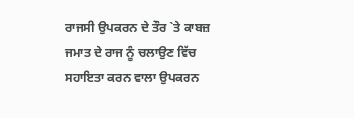ਰਾਜਸੀ ਉਪਕਰਨ ਦੇ ਤੌਰ `ਤੇ ਕਾਬਜ਼ ਜਮਾਤ ਦੇ ਰਾਜ ਨੂੰ ਚਲਾਉਣ ਵਿੱਚ ਸਹਾਇਤਾ ਕਰਨ ਵਾਲਾ ਉਪਕਰਨ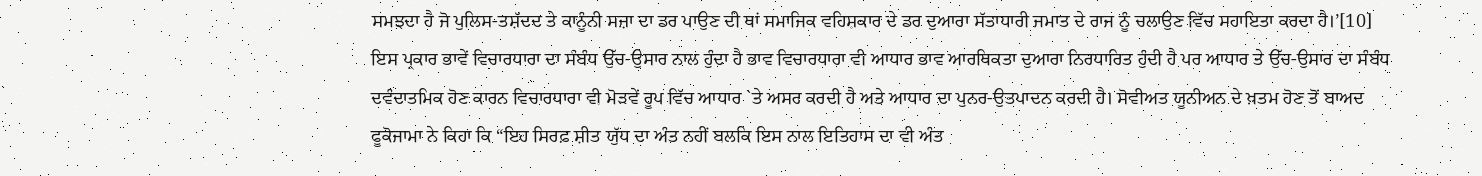ਸਮਝਦਾ ਹੈ ਜੋ ਪੁਲਿਸ-ਤਸ਼ੱਦਦ ਤੇ ਕਾਨੂੰਨੀ ਸਜ਼ਾ ਦਾ ਡਰ ਪਾਉਣ ਦੀ ਥਾਂ ਸਮਾਜਿਕ ਵਹਿਸ਼ਕਾਰ ਦੇ ਡਰ ਦੁਆਰਾ ਸੱਤਾਧਾਰੀ ਜਮਾਤ ਦੇ ਰਾਜ ਨੂੰ ਚਲਾਉਣ ਵਿੱਚ ਸਹਾਇਤਾ ਕਰਦਾ ਹੈ।’[10] ਇਸ ਪ੍ਰਕਾਰ ਭਾਵੇਂ ਵਿਚਾਰਧਾਰਾ ਦਾ ਸੰਬੰਧ ਉੱਚ-ਉਸਾਰ ਨਾਲ ਹੁੰਦਾ ਹੈ ਭਾਵ ਵਿਚਾਰਧਾਰਾ ਵੀ ਆਧਾਰ ਭਾਵ ਆਰਥਿਕਤਾ ਦੁਆਰਾ ਨਿਰਧਾਰਿਤ ਹੁੰਦੀ ਹੈ ਪਰ ਆਧਾਰ ਤੇ ਉੱਚ-ਉਸਾਰ ਦਾ ਸੰਬੰਧ ਦਵੰਦਾਤਮਿਕ ਹੋਣ ਕਾਰਨ ਵਿਚਾਰਧਾਰਾ ਵੀ ਮੋੜਵੇਂ ਰੂਪ ਵਿੱਚ ਆਧਾਰ `ਤੇ ਅਸਰ ਕਰਦੀ ਹੈ ਅਤੇ ਆਧਾਰ ਦਾ ਪੁਨਰ-ਉਤਪਾਦਨ ਕਰਦੀ ਹੈ। ਸੋਵੀਅਤ ਯੂਨੀਅਨ ਦੇ ਖ਼ਤਮ ਹੋਣ ਤੋਂ ਬਾਅਦ ਫੂਕੋਜਾਮਾ ਨੇ ਕਿਹਾ ਕਿ “ਇਹ ਸਿਰਫ਼ ਸ਼ੀਤ ਯੁੱਧ ਦਾ ਅੰਤ ਨਹੀਂ ਬਲਕਿ ਇਸ ਨਾਲ ਇਤਿਹਾਸ ਦਾ ਵੀ ਅੰਤ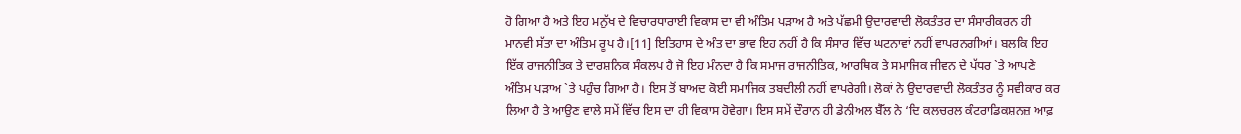ਹੋ ਗਿਆ ਹੈ ਅਤੇ ਇਹ ਮਨੁੱਖ ਦੇ ਵਿਚਾਰਧਾਰਾਈ ਵਿਕਾਸ ਦਾ ਵੀ ਅੰਤਿਮ ਪੜਾਅ ਹੈ ਅਤੇ ਪੱਛਮੀ ਉਦਾਰਵਾਦੀ ਲੋਕਤੰਤਰ ਦਾ ਸੰਸਾਰੀਕਰਨ ਹੀ ਮਾਨਵੀ ਸੱਤਾ ਦਾ ਅੰਤਿਮ ਰੂਪ ਹੈ।[11] ਇਤਿਹਾਸ ਦੇ ਅੰਤ ਦਾ ਭਾਵ ਇਹ ਨਹੀਂ ਹੈ ਕਿ ਸੰਸਾਰ ਵਿੱਚ ਘਟਨਾਵਾਂ ਨਹੀਂ ਵਾਪਰਨਗੀਆਂ। ਬਲਕਿ ਇਹ ਇੱਕ ਰਾਜਨੀਤਿਕ ਤੇ ਦਾਰਸ਼ਨਿਕ ਸੰਕਲਪ ਹੈ ਜੋ ਇਹ ਮੰਨਦਾ ਹੈ ਕਿ ਸਮਾਜ ਰਾਜਨੀਤਿਕ, ਆਰਥਿਕ ਤੇ ਸਮਾਜਿਕ ਜੀਵਨ ਦੇ ਪੱਧਰ `ਤੇ ਆਪਣੇ ਅੰਤਿਮ ਪੜਾਅ `ਤੇ ਪਹੁੰਚ ਗਿਆ ਹੈ। ਇਸ ਤੋਂ ਬਾਅਦ ਕੋਈ ਸਮਾਜਿਕ ਤਬਦੀਲੀ ਨਹੀਂ ਵਾਪਰੇਗੀ। ਲੋਕਾਂ ਨੇ ਉਦਾਰਵਾਦੀ ਲੋਕਤੰਤਰ ਨੂੰ ਸਵੀਕਾਰ ਕਰ ਲਿਆ ਹੈ ਤੇ ਆਉਣ ਵਾਲੇ ਸਮੇਂ ਵਿੱਚ ਇਸ ਦਾ ਹੀ ਵਿਕਾਸ ਹੋਵੇਗਾ। ਇਸ ਸਮੇਂ ਦੌਰਾਨ ਹੀ ਡੇਨੀਅਲ ਬੈੱਲ ਨੇ ‘ਦਿ ਕਲਚਰਲ ਕੰਟਰਾਡਿਕਸ਼ਨਜ਼ ਆਫ਼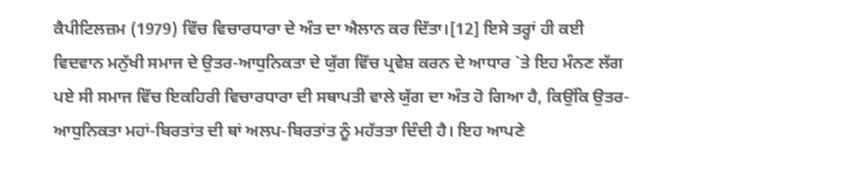ਕੈਪੀਟਿਲਜ਼ਮ (1979) ਵਿੱਚ ਵਿਚਾਰਧਾਰਾ ਦੇ ਅੰਤ ਦਾ ਐਲਾਨ ਕਰ ਦਿੱਤਾ।[12] ਇਸੇ ਤਰ੍ਹਾਂ ਹੀ ਕਈ ਵਿਦਵਾਨ ਮਨੁੱਖੀ ਸਮਾਜ ਦੇ ਉਤਰ-ਆਧੁਨਿਕਤਾ ਦੇ ਯੁੱਗ ਵਿੱਚ ਪ੍ਰਵੇਸ਼ ਕਰਨ ਦੇ ਆਧਾਰ `ਤੇ ਇਹ ਮੰਨਣ ਲੱਗ ਪਏ ਸੀ ਸਮਾਜ ਵਿੱਚ ਇਕਹਿਰੀ ਵਿਚਾਰਧਾਰਾ ਦੀ ਸਥਾਪਤੀ ਵਾਲੇ ਯੁੱਗ ਦਾ ਅੰਤ ਹੋ ਗਿਆ ਹੈ, ਕਿਉਂਕਿ ਉਤਰ-ਆਧੁਨਿਕਤਾ ਮਹਾਂ-ਬਿਰਤਾਂਤ ਦੀ ਥਾਂ ਅਲਪ-ਬਿਰਤਾਂਤ ਨੂੰ ਮਹੱਤਤਾ ਦਿੰਦੀ ਹੈ। ਇਹ ਆਪਣੇ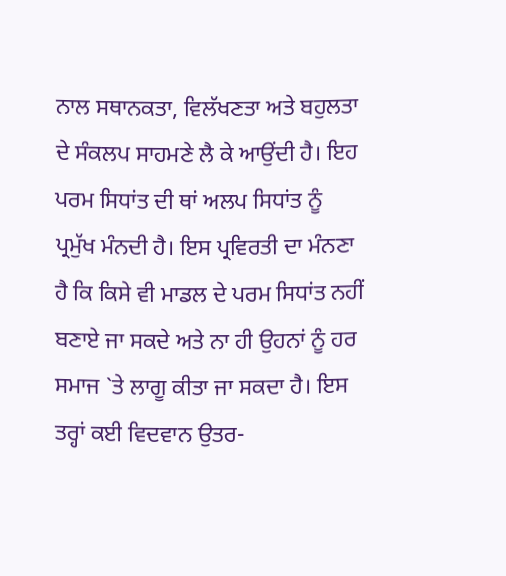ਨਾਲ ਸਥਾਨਕਤਾ, ਵਿਲੱਖਣਤਾ ਅਤੇ ਬਹੁਲਤਾ ਦੇ ਸੰਕਲਪ ਸਾਹਮਣੇ ਲੈ ਕੇ ਆਉਂਦੀ ਹੈ। ਇਹ ਪਰਮ ਸਿਧਾਂਤ ਦੀ ਥਾਂ ਅਲਪ ਸਿਧਾਂਤ ਨੂੰ ਪ੍ਰਮੁੱਖ ਮੰਨਦੀ ਹੈ। ਇਸ ਪ੍ਰਵਿਰਤੀ ਦਾ ਮੰਨਣਾ ਹੈ ਕਿ ਕਿਸੇ ਵੀ ਮਾਡਲ ਦੇ ਪਰਮ ਸਿਧਾਂਤ ਨਹੀਂ ਬਣਾਏ ਜਾ ਸਕਦੇ ਅਤੇ ਨਾ ਹੀ ਉਹਨਾਂ ਨੂੰ ਹਰ ਸਮਾਜ `ਤੇ ਲਾਗੂ ਕੀਤਾ ਜਾ ਸਕਦਾ ਹੈ। ਇਸ ਤਰ੍ਹਾਂ ਕਈ ਵਿਦਵਾਨ ਉਤਰ-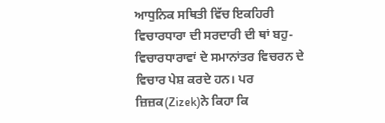ਆਧੁਨਿਕ ਸਥਿਤੀ ਵਿੱਚ ਇਕਹਿਰੀ ਵਿਚਾਰਧਾਰਾ ਦੀ ਸਰਦਾਰੀ ਦੀ ਥਾਂ ਬਹੁ-ਵਿਚਾਰਧਾਰਾਵਾਂ ਦੇ ਸਮਾਨਾਂਤਰ ਵਿਚਰਨ ਦੇ ਵਿਚਾਰ ਪੇਸ਼ ਕਰਦੇ ਹਨ। ਪਰ ਜ਼ਿਜ਼ਕ(Zizek)ਨੇ ਕਿਹਾ ਕਿ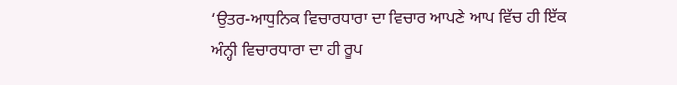‘ਉਤਰ-ਆਧੁਨਿਕ ਵਿਚਾਰਧਾਰਾ ਦਾ ਵਿਚਾਰ ਆਪਣੇ ਆਪ ਵਿੱਚ ਹੀ ਇੱਕ ਅੰਨ੍ਹੀ ਵਿਚਾਰਧਾਰਾ ਦਾ ਹੀ ਰੂਪ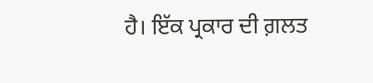ਹੈ। ਇੱਕ ਪ੍ਰਕਾਰ ਦੀ ਗ਼ਲਤ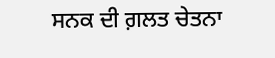ਸਨਕ ਦੀ ਗ਼ਲਤ ਚੇਤਨਾ